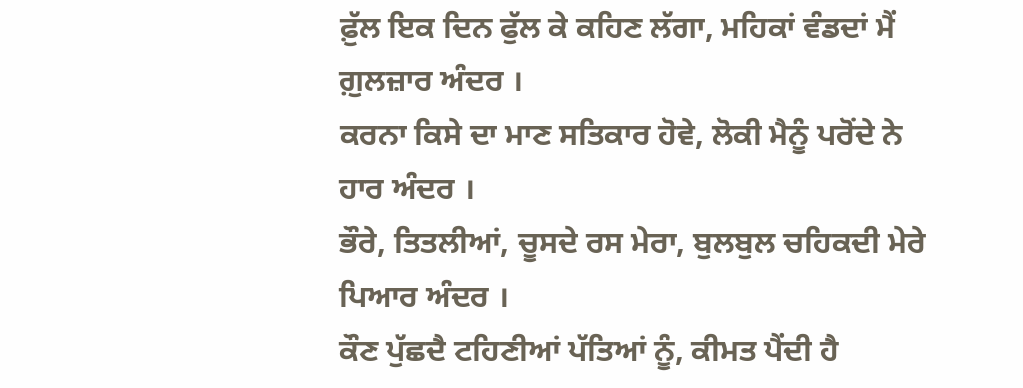ਫ਼ੁੱਲ ਇਕ ਦਿਨ ਫੁੱਲ ਕੇ ਕਹਿਣ ਲੱਗਾ, ਮਹਿਕਾਂ ਵੰਡਦਾਂ ਮੈਂ ਗ਼ੁਲਜ਼ਾਰ ਅੰਦਰ ।
ਕਰਨਾ ਕਿਸੇ ਦਾ ਮਾਣ ਸਤਿਕਾਰ ਹੋਵੇ, ਲੋਕੀ ਮੈਨੂੰ ਪਰੋਂਦੇ ਨੇ ਹਾਰ ਅੰਦਰ ।
ਭੌਰੇ, ਤਿਤਲੀਆਂ, ਚੂਸਦੇ ਰਸ ਮੇਰਾ, ਬੁਲਬੁਲ ਚਹਿਕਦੀ ਮੇਰੇ ਪਿਆਰ ਅੰਦਰ ।
ਕੌਣ ਪੁੱਛਦੈ ਟਹਿਣੀਆਂ ਪੱਤਿਆਂ ਨੂੰ, ਕੀਮਤ ਪੈਂਦੀ ਹੈ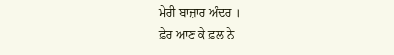ਮੇਰੀ ਬਾਜ਼ਾਰ ਅੰਦਰ ।
ਫ਼ੇਰ ਆਣ ਕੇ ਫ਼ਲ ਨੇ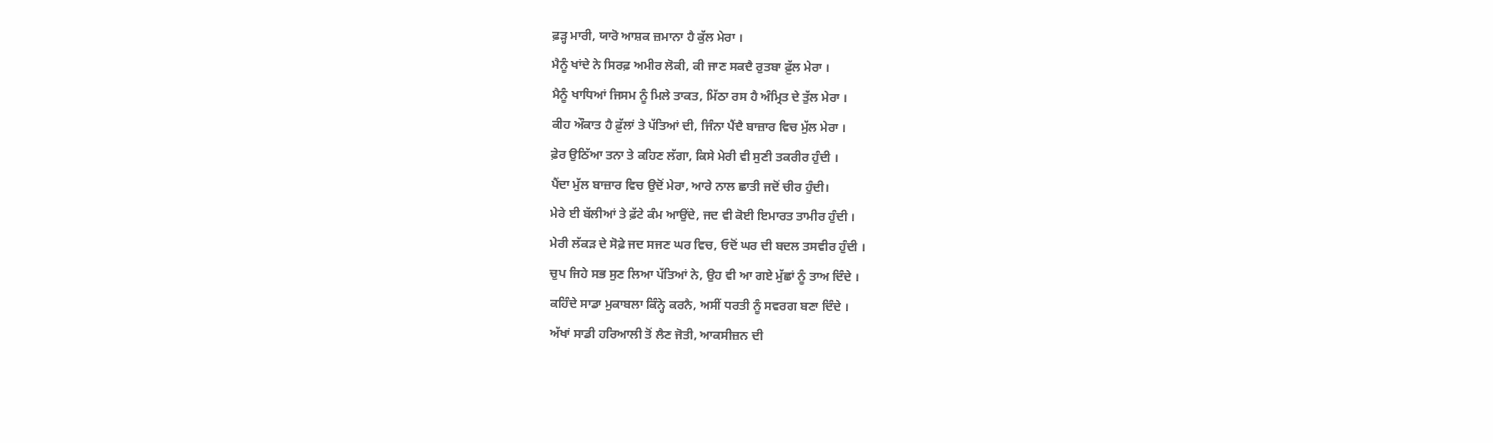ਫ਼ੜ੍ਹ ਮਾਰੀ, ਯਾਰੋ ਆਸ਼ਕ ਜ਼ਮਾਨਾ ਹੈ ਕੁੱਲ ਮੇਰਾ ।
ਮੈਨੂੰ ਖਾਂਦੇ ਨੇ ਸਿਰਫ਼ ਅਮੀਰ ਲੋਕੀ, ਕੀ ਜਾਣ ਸਕਦੈ ਰੁਤਬਾ ਫ਼ੁੱਲ ਮੇਰਾ ।
ਮੈਨੂੰ ਖਾਧਿਆਂ ਜਿਸਮ ਨੂੰ ਮਿਲੇ ਤਾਕਤ, ਮਿੱਠਾ ਰਸ ਹੈ ਅੰਮ੍ਰਿਤ ਦੇ ਤੁੱਲ ਮੇਰਾ ।
ਕੀਹ ਔਕਾਤ ਹੈ ਫ਼ੁੱਲਾਂ ਤੇ ਪੱਤਿਆਂ ਦੀ, ਜਿੰਨਾ ਪੈਂਦੈ ਬਾਜ਼ਾਰ ਵਿਚ ਮੁੱਲ ਮੇਰਾ ।
ਫ਼ੇਰ ਉਠਿੱਆ ਤਨਾ ਤੇ ਕਹਿਣ ਲੱਗਾ, ਕਿਸੇ ਮੇਰੀ ਵੀ ਸੁਣੀ ਤਕਰੀਰ ਹੁੰਦੀ ।
ਪੈਂਦਾ ਮੁੱਲ ਬਾਜ਼ਾਰ ਵਿਚ ਉਦੋਂ ਮੇਰਾ, ਆਰੇ ਨਾਲ ਛਾਤੀ ਜਦੋਂ ਚੀਰ ਹੁੰਦੀ।
ਮੇਰੇ ਈ ਬੱਲੀਆਂ ਤੇ ਫ਼ੱਟੇ ਕੰਮ ਆਉਂਦੇ, ਜਦ ਵੀ ਕੋਈ ਇਮਾਰਤ ਤਾਮੀਰ ਹੁੰਦੀ ।
ਮੇਰੀ ਲੱਕੜ ਦੇ ਸੋਫ਼ੇ ਜਦ ਸਜਣ ਘਰ ਵਿਚ, ਓਦੋਂ ਘਰ ਦੀ ਬਦਲ ਤਸਵੀਰ ਹੁੰਦੀ ।
ਚੁਪ ਜਿਹੇ ਸਭ ਸੁਣ ਲਿਆ ਪੱਤਿਆਂ ਨੇ, ਉਹ ਵੀ ਆ ਗਏ ਮੁੱਛਾਂ ਨੂੰ ਤਾਅ ਦਿੰਦੇ ।
ਕਹਿੰਦੇ ਸਾਡਾ ਮੁਕਾਬਲਾ ਕਿੰਨ੍ਹੇ ਕਰਨੈ, ਅਸੀਂ ਧਰਤੀ ਨੂੰ ਸਵਰਗ ਬਣਾ ਦਿੰਦੇ ।
ਅੱਖਾਂ ਸਾਡੀ ਹਰਿਆਲੀ ਤੋਂ ਲੈਣ ਜੋਤੀ, ਆਕਸੀਜ਼ਨ ਦੀ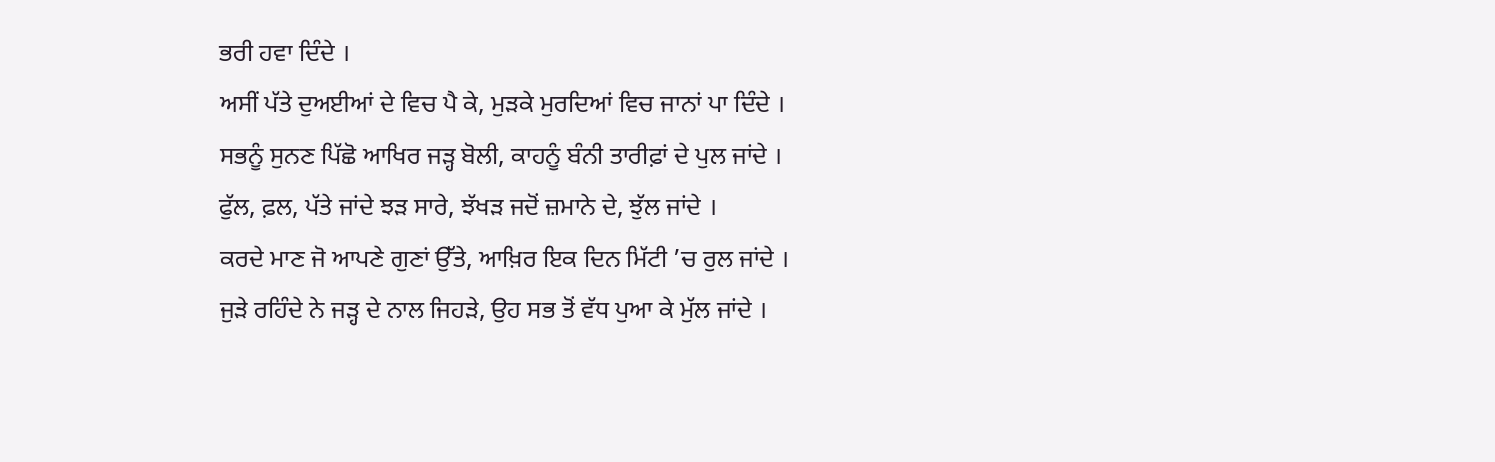ਭਰੀ ਹਵਾ ਦਿੰਦੇ ।
ਅਸੀਂ ਪੱਤੇ ਦੁਅਈਆਂ ਦੇ ਵਿਚ ਪੈ ਕੇ, ਮੁੜਕੇ ਮੁਰਦਿਆਂ ਵਿਚ ਜਾਨਾਂ ਪਾ ਦਿੰਦੇ ।
ਸਭਨੂੰ ਸੁਨਣ ਪਿੱਛੋ ਆਖਿਰ ਜੜ੍ਹ ਬੋਲੀ, ਕਾਹਨੂੰ ਬੰਨੀ ਤਾਰੀਫ਼ਾਂ ਦੇ ਪੁਲ ਜਾਂਦੇ ।
ਫੁੱਲ, ਫ਼ਲ, ਪੱਤੇ ਜਾਂਦੇ ਝੜ ਸਾਰੇ, ਝੱਖੜ ਜਦੋਂ ਜ਼ਮਾਨੇ ਦੇ, ਝੁੱਲ ਜਾਂਦੇ ।
ਕਰਦੇ ਮਾਣ ਜੋ ਆਪਣੇ ਗੁਣਾਂ ਉੱਤੇ, ਆਖ਼ਿਰ ਇਕ ਦਿਨ ਮਿੱਟੀ ’ਚ ਰੁਲ ਜਾਂਦੇ ।
ਜੁੜੇ ਰਹਿੰਦੇ ਨੇ ਜੜ੍ਹ ਦੇ ਨਾਲ ਜਿਹੜੇ, ਉਹ ਸਭ ਤੋਂ ਵੱਧ ਪੁਆ ਕੇ ਮੁੱਲ ਜਾਂਦੇ ।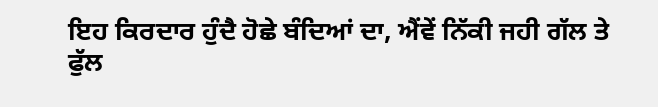ਇਹ ਕਿਰਦਾਰ ਹੁੰਦੈ ਹੋਛੇ ਬੰਦਿਆਂ ਦਾ, ਐਂਵੇਂ ਨਿੱਕੀ ਜਹੀ ਗੱਲ ਤੇ ਫੁੱਲ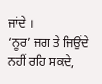ਜਾਂਦੇ ।
‘ਨੂਰ’ ਜਗ ਤੇ ਜਿਉਂਦੇ ਨਹੀਂ ਰਹਿ ਸਕਦੇ,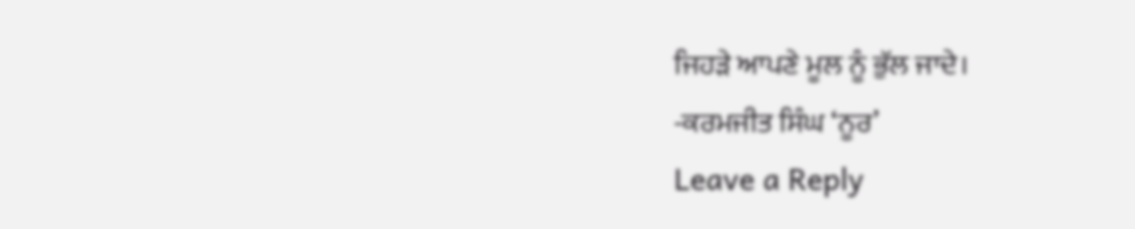ਜਿਹੜੇ ਆਪਣੇ ਮੂਲ ਨੂੰ ਭੁੱਲ ਜਾਦੇ।
-ਕਰਮਜੀਤ ਸਿੰਘ ‘ਨੂਰ’
Leave a Reply